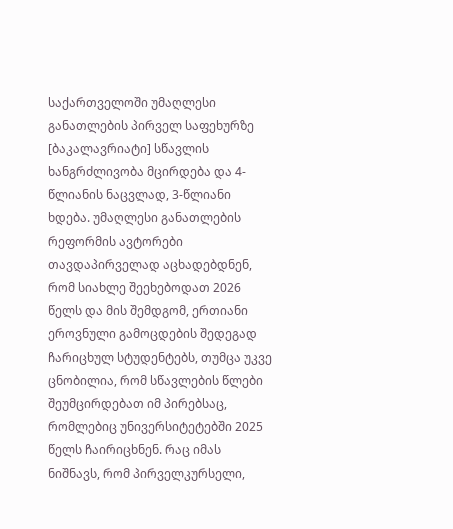საქართველოში უმაღლესი განათლების პირველ საფეხურზე [ბაკალავრიატი] სწავლის ხანგრძლივობა მცირდება და 4-წლიანის ნაცვლად, 3-წლიანი ხდება. უმაღლესი განათლების რეფორმის ავტორები თავდაპირველად აცხადებდნენ, რომ სიახლე შეეხებოდათ 2026 წელს და მის შემდგომ, ერთიანი ეროვნული გამოცდების შედეგად ჩარიცხულ სტუდენტებს, თუმცა უკვე ცნობილია, რომ სწავლების წლები შეუმცირდებათ იმ პირებსაც, რომლებიც უნივერსიტეტებში 2025 წელს ჩაირიცხნენ. რაც იმას ნიშნავს, რომ პირველკურსელი,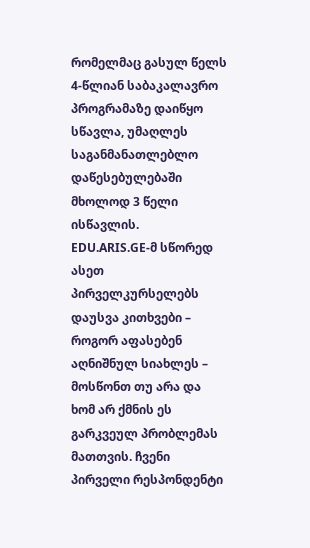რომელმაც გასულ წელს 4-წლიან საბაკალავრო პროგრამაზე დაიწყო სწავლა, უმაღლეს საგანმანათლებლო დაწესებულებაში მხოლოდ 3 წელი ისწავლის.
EDU.ARIS.GE-მ სწორედ ასეთ პირველკურსელებს დაუსვა კითხვები – როგორ აფასებენ აღნიშნულ სიახლეს – მოსწონთ თუ არა და ხომ არ ქმნის ეს გარკვეულ პრობლემას მათთვის. ჩვენი პირველი რესპონდენტი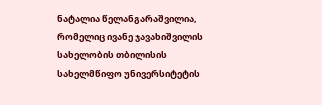ნატალია წელანგარაშვილია, რომელიც ივანე ჯავახიშვილის სახელობის თბილისის სახელმწიფო უნივერსიტეტის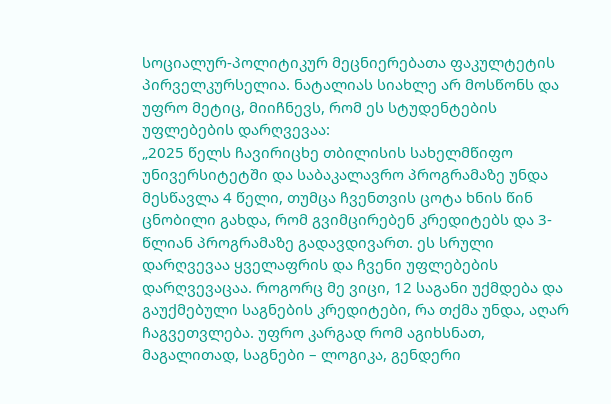სოციალურ-პოლიტიკურ მეცნიერებათა ფაკულტეტის პირველკურსელია. ნატალიას სიახლე არ მოსწონს და უფრო მეტიც, მიიჩნევს, რომ ეს სტუდენტების უფლებების დარღვევაა:
„2025 წელს ჩავირიცხე თბილისის სახელმწიფო უნივერსიტეტში და საბაკალავრო პროგრამაზე უნდა მესწავლა 4 წელი, თუმცა ჩვენთვის ცოტა ხნის წინ ცნობილი გახდა, რომ გვიმცირებენ კრედიტებს და 3-წლიან პროგრამაზე გადავდივართ. ეს სრული დარღვევაა ყველაფრის და ჩვენი უფლებების დარღვევაცაა. როგორც მე ვიცი, 12 საგანი უქმდება და გაუქმებული საგნების კრედიტები, რა თქმა უნდა, აღარ ჩაგვეთვლება. უფრო კარგად რომ აგიხსნათ, მაგალითად, საგნები – ლოგიკა, გენდერი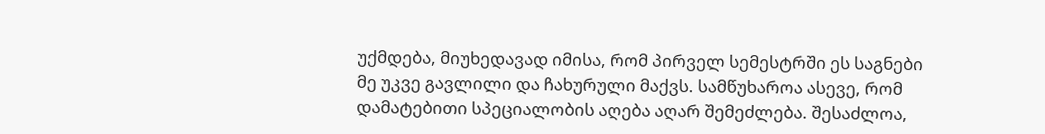უქმდება, მიუხედავად იმისა, რომ პირველ სემესტრში ეს საგნები მე უკვე გავლილი და ჩახურული მაქვს. სამწუხაროა ასევე, რომ დამატებითი სპეციალობის აღება აღარ შემეძლება. შესაძლოა,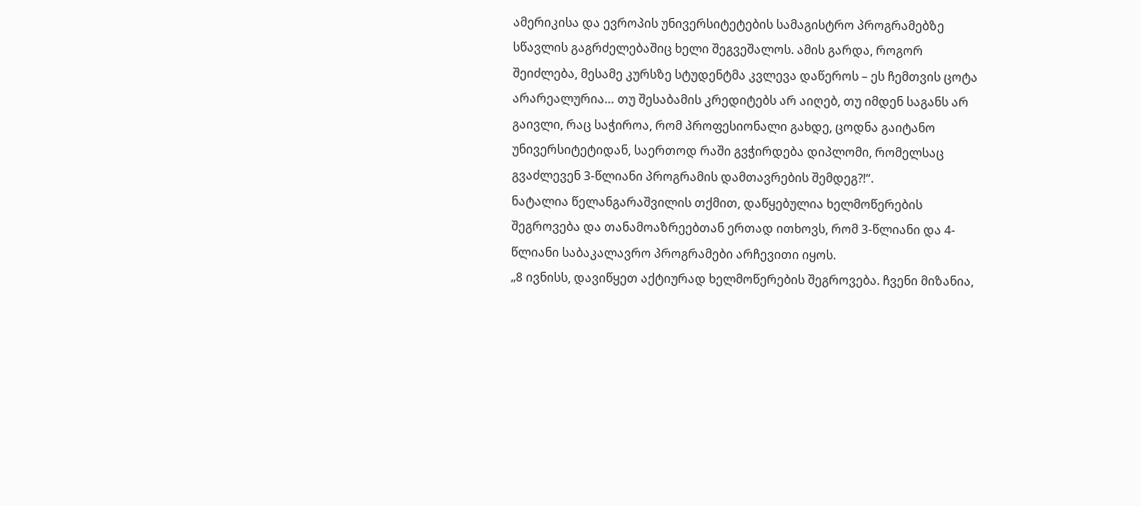ამერიკისა და ევროპის უნივერსიტეტების სამაგისტრო პროგრამებზე სწავლის გაგრძელებაშიც ხელი შეგვეშალოს. ამის გარდა, როგორ შეიძლება, მესამე კურსზე სტუდენტმა კვლევა დაწეროს – ეს ჩემთვის ცოტა არარეალურია… თუ შესაბამის კრედიტებს არ აიღებ, თუ იმდენ საგანს არ გაივლი, რაც საჭიროა, რომ პროფესიონალი გახდე, ცოდნა გაიტანო უნივერსიტეტიდან, საერთოდ რაში გვჭირდება დიპლომი, რომელსაც გვაძლევენ 3-წლიანი პროგრამის დამთავრების შემდეგ?!“.
ნატალია წელანგარაშვილის თქმით, დაწყებულია ხელმოწერების შეგროვება და თანამოაზრეებთან ერთად ითხოვს, რომ 3-წლიანი და 4-წლიანი საბაკალავრო პროგრამები არჩევითი იყოს.
„8 ივნისს, დავიწყეთ აქტიურად ხელმოწერების შეგროვება. ჩვენი მიზანია,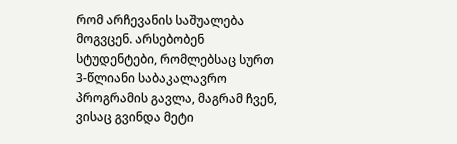რომ არჩევანის საშუალება მოგვცენ. არსებობენ სტუდენტები, რომლებსაც სურთ 3-წლიანი საბაკალავრო პროგრამის გავლა, მაგრამ ჩვენ, ვისაც გვინდა მეტი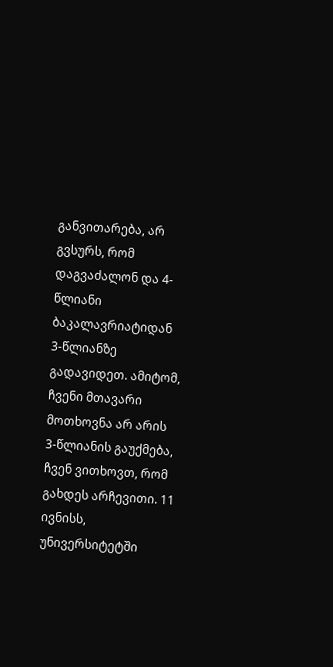განვითარება, არ გვსურს, რომ დაგვაძალონ და 4-წლიანი ბაკალავრიატიდან 3-წლიანზე გადავიდეთ. ამიტომ, ჩვენი მთავარი მოთხოვნა არ არის 3-წლიანის გაუქმება, ჩვენ ვითხოვთ, რომ გახდეს არჩევითი. 11 ივნისს, უნივერსიტეტში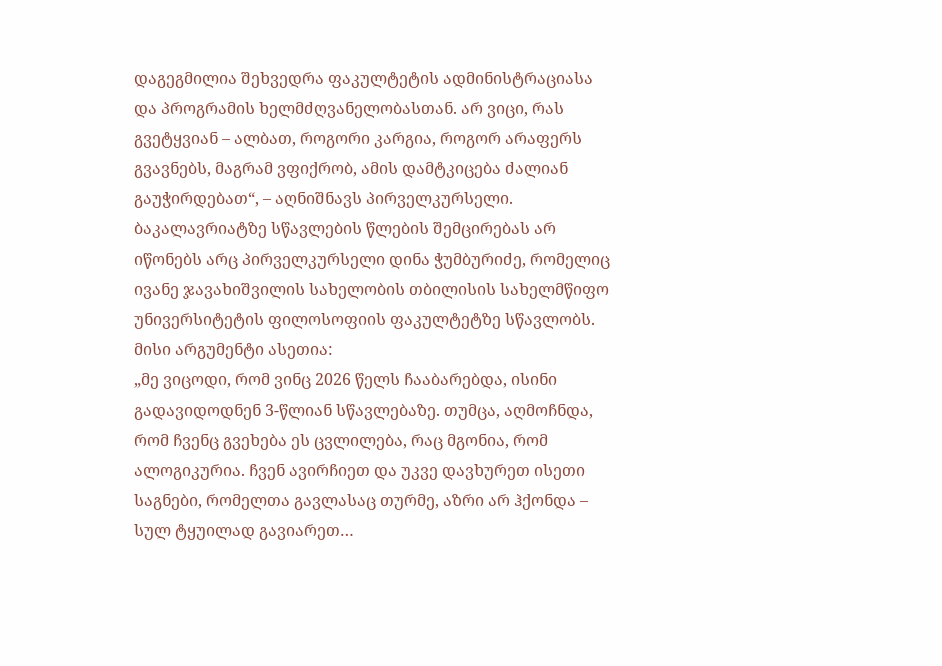დაგეგმილია შეხვედრა ფაკულტეტის ადმინისტრაციასა და პროგრამის ხელმძღვანელობასთან. არ ვიცი, რას გვეტყვიან – ალბათ, როგორი კარგია, როგორ არაფერს გვავნებს, მაგრამ ვფიქრობ, ამის დამტკიცება ძალიან გაუჭირდებათ“, – აღნიშნავს პირველკურსელი.
ბაკალავრიატზე სწავლების წლების შემცირებას არ იწონებს არც პირველკურსელი დინა ჭუმბურიძე, რომელიც ივანე ჯავახიშვილის სახელობის თბილისის სახელმწიფო უნივერსიტეტის ფილოსოფიის ფაკულტეტზე სწავლობს. მისი არგუმენტი ასეთია:
„მე ვიცოდი, რომ ვინც 2026 წელს ჩააბარებდა, ისინი გადავიდოდნენ 3-წლიან სწავლებაზე. თუმცა, აღმოჩნდა, რომ ჩვენც გვეხება ეს ცვლილება, რაც მგონია, რომ ალოგიკურია. ჩვენ ავირჩიეთ და უკვე დავხურეთ ისეთი საგნები, რომელთა გავლასაც თურმე, აზრი არ ჰქონდა – სულ ტყუილად გავიარეთ…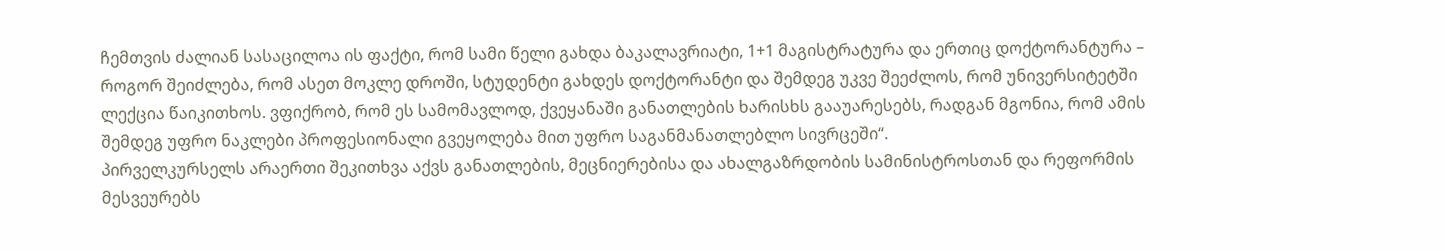ჩემთვის ძალიან სასაცილოა ის ფაქტი, რომ სამი წელი გახდა ბაკალავრიატი, 1+1 მაგისტრატურა და ერთიც დოქტორანტურა – როგორ შეიძლება, რომ ასეთ მოკლე დროში, სტუდენტი გახდეს დოქტორანტი და შემდეგ უკვე შეეძლოს, რომ უნივერსიტეტში ლექცია წაიკითხოს. ვფიქრობ, რომ ეს სამომავლოდ, ქვეყანაში განათლების ხარისხს გააუარესებს, რადგან მგონია, რომ ამის შემდეგ უფრო ნაკლები პროფესიონალი გვეყოლება მით უფრო საგანმანათლებლო სივრცეში“.
პირველკურსელს არაერთი შეკითხვა აქვს განათლების, მეცნიერებისა და ახალგაზრდობის სამინისტროსთან და რეფორმის მესვეურებს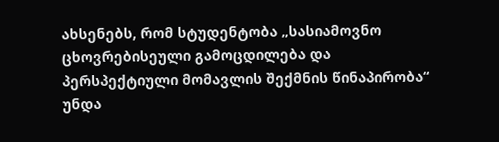ახსენებს, რომ სტუდენტობა „სასიამოვნო ცხოვრებისეული გამოცდილება და პერსპექტიული მომავლის შექმნის წინაპირობა“ უნდა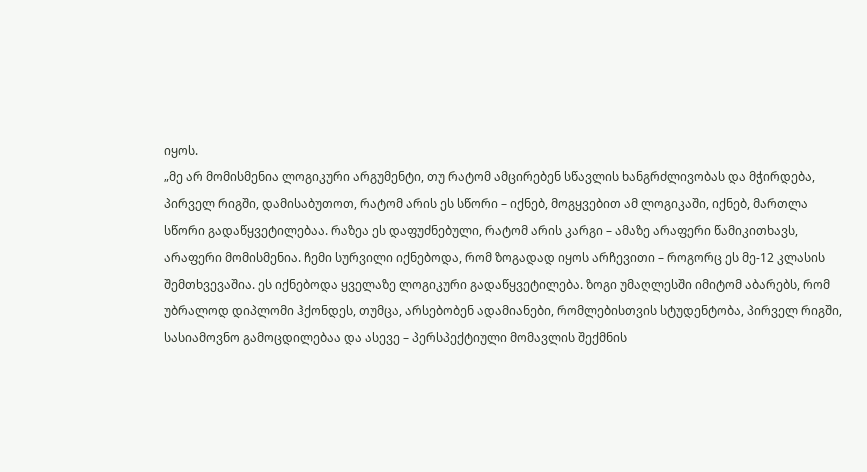იყოს.
„მე არ მომისმენია ლოგიკური არგუმენტი, თუ რატომ ამცირებენ სწავლის ხანგრძლივობას და მჭირდება, პირველ რიგში, დამისაბუთოთ, რატომ არის ეს სწორი – იქნებ, მოგყვებით ამ ლოგიკაში, იქნებ, მართლა სწორი გადაწყვეტილებაა. რაზეა ეს დაფუძნებული, რატომ არის კარგი – ამაზე არაფერი წამიკითხავს, არაფერი მომისმენია. ჩემი სურვილი იქნებოდა, რომ ზოგადად იყოს არჩევითი – როგორც ეს მე-12 კლასის შემთხვევაშია. ეს იქნებოდა ყველაზე ლოგიკური გადაწყვეტილება. ზოგი უმაღლესში იმიტომ აბარებს, რომ უბრალოდ დიპლომი ჰქონდეს, თუმცა, არსებობენ ადამიანები, რომლებისთვის სტუდენტობა, პირველ რიგში, სასიამოვნო გამოცდილებაა და ასევე – პერსპექტიული მომავლის შექმნის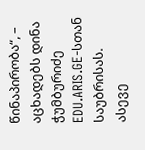წინაპირობა“, – აცხადებს დინა ჭუმბურიძე EDU.ARIS.GE-სთან საუბრისას.
ასევე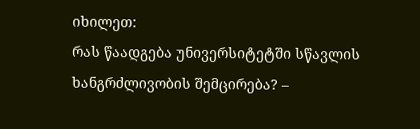იხილეთ:
რას წაადგება უნივერსიტეტში სწავლის ხანგრძლივობის შემცირება? –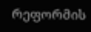რეფორმის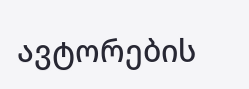ავტორების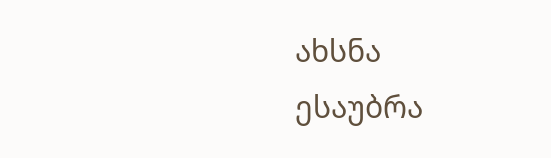ახსნა
ესაუბრა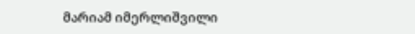მარიამ იმერლიშვილი